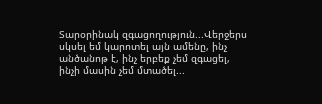Տարօրինակ զգացողություն...Վերջերս սկսել եմ կարոտել այն ամենը, ինչ անծանոթ է, ինչ երբեք չեմ զգացել, ինչի մասին չեմ մտածել...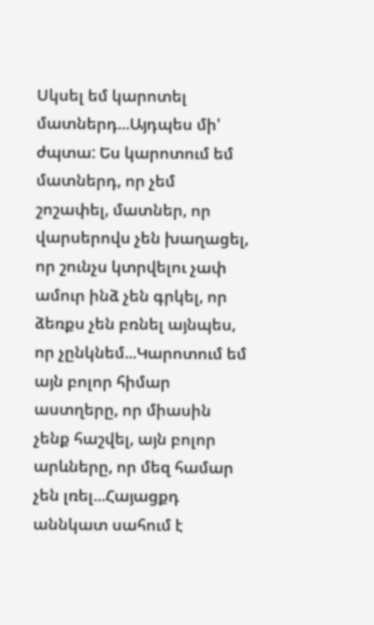Սկսել եմ կարոտել մատներդ...Այդպես մի' ժպտա: Ես կարոտում եմ մատներդ, որ չեմ շոշափել, մատներ, որ վարսերովս չեն խաղացել, որ շունչս կտրվելու չափ ամուր ինձ չեն գրկել, որ ձեռքս չեն բռնել այնպես, որ չընկնեմ...Կարոտում եմ այն բոլոր հիմար աստղերը, որ միասին չենք հաշվել, այն բոլոր արևները, որ մեզ համար չեն լռել...Հայացքդ աննկատ սահում է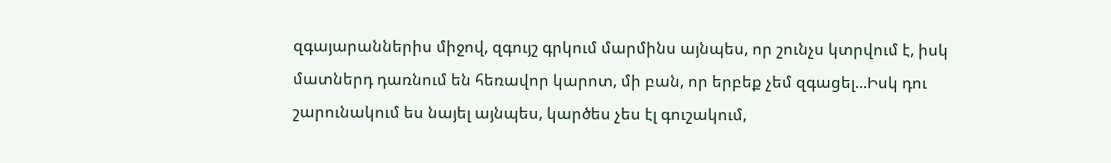զգայարաններիս միջով, զգույշ գրկում մարմինս այնպես, որ շունչս կտրվում է, իսկ մատներդ դառնում են հեռավոր կարոտ, մի բան, որ երբեք չեմ զգացել...Իսկ դու շարունակում ես նայել այնպես, կարծես չես էլ գուշակում,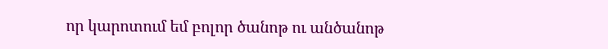որ կարոտում եմ բոլոր ծանոթ ու անծանոթ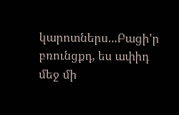կարոտներս...Բացի'ր բռունցքդ, ես ափիդ մեջ մի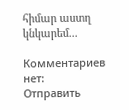հիմար աստղ կնկարեմ...

Комментариев нет:
Отправить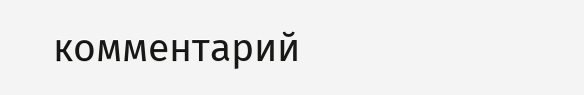комментарий